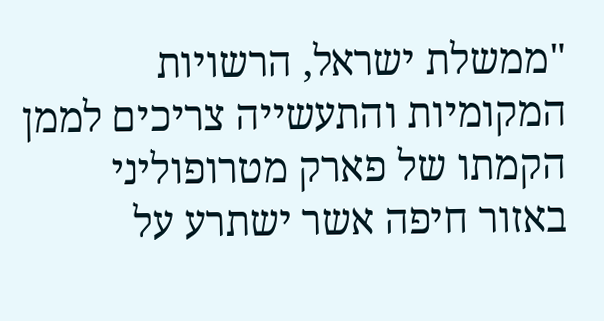"ממשלת ישראל, הרשויות המקומיות והתעשייה צריכים לממן הקמתו של פארק מטרופוליני באזור חיפה אשר ישתרע על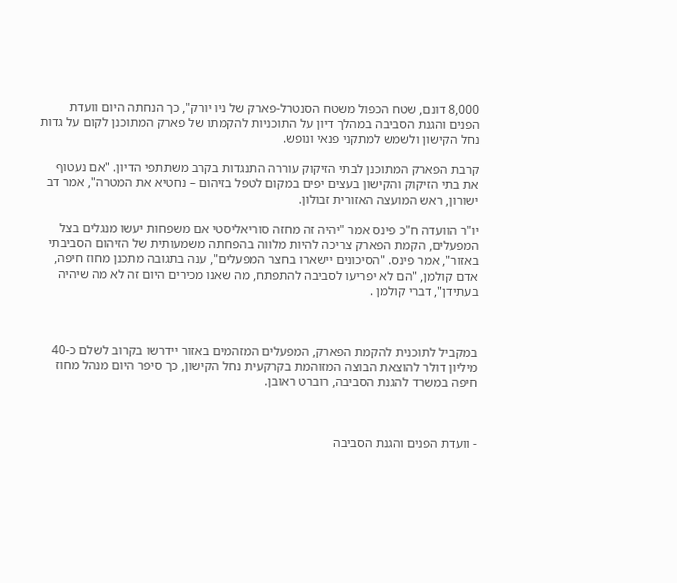8,000 דונם, שטח הכפול משטח הסנטרל-פארק של ניו יורק", כך הנחתה היום וועדת הפנים והגנת הסביבה במהלך דיון על התוכניות להקמתו של פארק המתוכנן לקום על גדות נחל הקישון ולשמש למתקני פנאי ונופש.

קרבת הפארק המתוכנן לבתי הזיקוק עוררה התנגדות בקרב משתתפי הדיון. "אם נעטוף את בתי הזיקוק והקישון בעצים יפים במקום לטפל בזיהום – נחטיא את המטרה", אמר דב ישורון, ראש המועצה האזורית זבולון.

יו"ר הוועדה ח"כ פינס אמר "יהיה זה מחזה סוריאליסטי אם משפחות יעשו מנגלים בצל המפעלים, הקמת הפארק צריכה להיות מלווה בהפחתה משמעותית של הזיהום הסביבתי באזור", אמר פינס. "הסיכונים יישארו בחצר המפעלים", ענה בתגובה מתכנן מחוז חיפה, אדם קולמן, "הם לא יפריעו לסביבה להתפתח, מה שאנו מכירים היום זה לא מה שיהיה בעתידן", דברי קולמן .



במקביל לתוכנית להקמת הפארק, המפעלים המזהמים באזור יידרשו בקרוב לשלם כ-40 מיליון דולר להוצאת הבוצה המזוהמת בקרקעית נחל הקישון, כך סיפר היום מנהל מחוז חיפה במשרד להגנת הסביבה, רוברט ראובן.



- וועדת הפנים והגנת הסביבה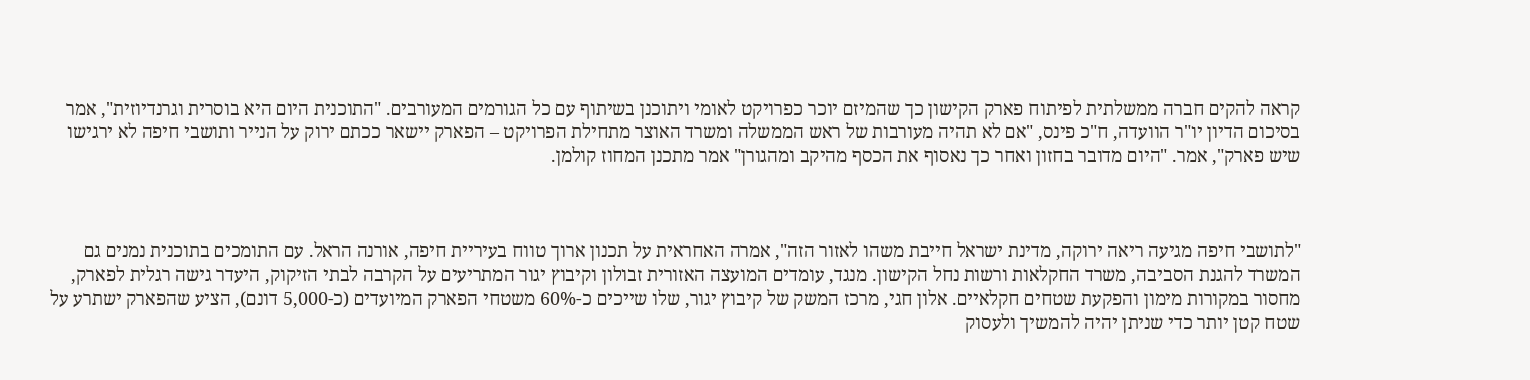קראה להקים חברה ממשלתית לפיתוח פארק הקישון כך שהמיזם יוכר כפרויקט לאומי ויתוכנן בשיתוף עם כל הגורמים המעורבים. "התוכנית היום היא בוסרית וגרנדיוזית", אמר בסיכום הדיון יו"ר הוועדה, ח"כ פינס, "אם לא תהיה מעורבות של ראש הממשלה ומשרד האוצר מתחילת הפרויקט – הפארק יישאר ככתם ירוק על הנייר ותושבי חיפה לא ירגישו שיש פארק", אמר. "היום מדובר בחזון ואחר כך נאסוף את הכסף מהיקב ומהגורן" אמר מתכנן המחוז קולמן.



"לתושבי חיפה מגיעה ריאה ירוקה, מדינת ישראל חייבת משהו לאזור הזה", אמרה האחראית על תכנון ארוך טווח בעיריית חיפה, אורנה הראל. עם התומכים בתוכנית נמנים גם המשרד להגנת הסביבה, משרד החקלאות ורשות נחל הקישון. מנגד, עומדים המועצה האזורית זבולון וקיבוץ יגור המתריעים על הקרבה לבתי הזיקוק, היעדר גישה רגלית לפארק, מחסור במקורות מימון והפקעת שטחים חקלאיים. אלון חגי, מרכז המשק של קיבוץ יגור, שלו שייכים כ-60% משטחי הפארק המיועדים (כ-5,000 דונם), הציע שהפארק ישתרע על שטח קטן יותר כדי שניתן יהיה להמשיך ולעסוק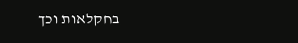בחקלאות וכך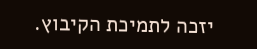יזכה לתמיכת הקיבוץ.